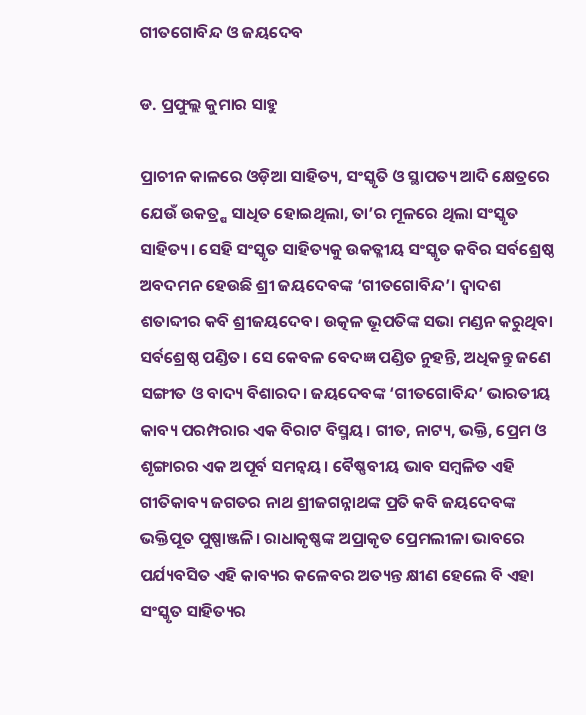ଗୀତଗୋବିନ୍ଦ ଓ ଜୟଦେବ

ଡ. ପ୍ରଫୁଲ୍ଲ କୁମାର ସାହୁ

ପ୍ରାଚୀନ କାଳରେ ଓଡ଼ିଆ ସାହିତ୍ୟ, ସଂସ୍କୃତି ଓ ସ୍ଥାପତ୍ୟ ଆଦି କ୍ଷେତ୍ରରେ ଯେଉଁ ଉକତ୍ର୍ଷ ସାଧିତ ହୋଇଥିଲା, ତା’ର ମୂଳରେ ଥିଲା ସଂସ୍କୃତ ସାହିତ୍ୟ। ସେହି ସଂସ୍କୃତ ସାହିତ୍ୟକୁ ଉକତ୍ଳୀୟ ସଂସ୍କୃତ କବିର ସର୍ବଶ୍ରେଷ୍ଠ ଅବଦମନ ହେଉଛି ଶ୍ରୀ ଜୟଦେବଙ୍କ ‘ଗୀତଗୋବିନ୍ଦ’। ଦ୍ୱାଦଶ ଶତାବ୍ଦୀର କବି ଶ୍ରୀଜୟଦେବ। ଉତ୍କଳ ଭୂପତିଙ୍କ ସଭା ମଣ୍ଡନ କରୁଥିବା ସର୍ବଶ୍ରେଷ୍ଠ ପଣ୍ଡିତ। ସେ କେବଳ ବେଦଜ୍ଞ ପଣ୍ଡିତ ନୁହନ୍ତି, ଅଧିକନ୍ତୁ ଜଣେ ସଙ୍ଗୀତ ଓ ବାଦ୍ୟ ବିଶାରଦ। ଜୟଦେବଙ୍କ ‘ଗୀତଗୋବିନ୍ଦ’ ଭାରତୀୟ କାବ୍ୟ ପରମ୍ପରାର ଏକ ବିରାଟ ବିସ୍ମୟ। ଗୀତ, ନାଟ୍ୟ, ଭକ୍ତି, ପ୍ରେମ ଓ ଶୃଙ୍ଗାରର ଏକ ଅପୂର୍ବ ସମନ୍ବୟ। ବୈଷ୍ଣବୀୟ ଭାବ ସମ୍ବଳିତ ଏହି ଗୀତିକାବ୍ୟ ଜଗତର ନାଥ ଶ୍ରୀଜଗନ୍ନାଥଙ୍କ ପ୍ରତି କବି ଜୟଦେବଙ୍କ ଭକ୍ତିପୂତ ପୁଷ୍ପାଞ୍ଜଳି। ରାଧାକୃଷ୍ଣଙ୍କ ଅପ୍ରାକୃତ ପ୍ରେମଲୀଳା ଭାବରେ ପର୍ଯ୍ୟବସିତ ଏହି କାବ୍ୟର କଳେବର ଅତ୍ୟନ୍ତ କ୍ଷୀଣ ହେଲେ ବି ଏହା ସଂସ୍କୃତ ସାହିତ୍ୟର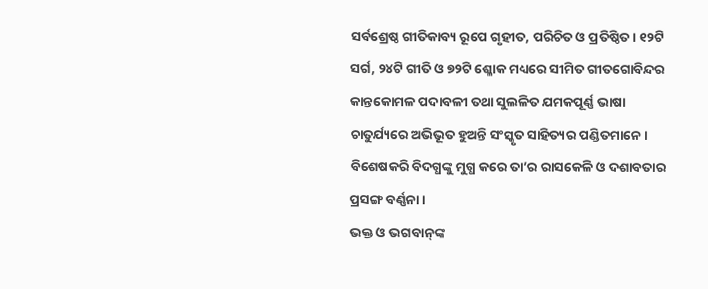ସର୍ବଶ୍ରେଷ୍ଠ ଗୀତିକାବ୍ୟ ରୂପେ ଗୃହୀତ, ପରିଚିତ ଓ ପ୍ରତିଷ୍ଠିତ। ୧୨ଟି ସର୍ଗ, ୨୪ଟି ଗୀତି ଓ ୭୨ଟି ଶ୍ଳୋକ ମଧ୍ୟରେ ସୀମିତ ଗୀତଗୋବିନ୍ଦର କାନ୍ତକୋମଳ ପଦାବଳୀ ତଥା ସୁଲଳିତ ଯମକପୂର୍ଣ୍ଣ ଭାଷା ଚାତୁର୍ଯ୍ୟରେ ଅଭିଭୂତ ହୁଅନ୍ତି ସଂସ୍କୃତ ସାହିତ୍ୟର ପଣ୍ଡିତମାନେ। ବିଶେଷକରି ବିଦଗ୍ଧଙ୍କୁ ମୁଗ୍ଧ କରେ ତା’ର ରାସକେଳି ଓ ଦଶାବତାର ପ୍ରସଙ୍ଗ ବର୍ଣ୍ଣନା।
ଭକ୍ତ ଓ ଭଗବାନ୍‌ଙ୍କ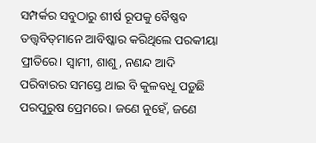ସମ୍ପର୍କର ସବୁଠାରୁ ଶୀର୍ଷ ରୂପକୁ ବୈଷ୍ଣବ ତତ୍ତ୍ୱବିତ୍‌ମାନେ ଆବିଷ୍କାର କରିଥିଲେ ପରକୀୟା ପ୍ରୀତିରେ। ସ୍ବାମୀ, ଶାଶୁ, ନଣନ୍ଦ ଆଦି ପରିବାରର ସମସ୍ତେ ଥାଇ ବି କୁଳବଧୂ ପଡ଼ୁଛି ପରପୁରୁଷ ପ୍ରେମରେ। ଜଣେ ନୁହେଁ, ଜଣେ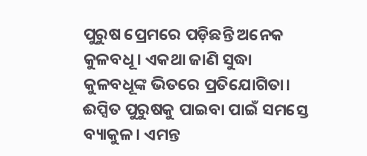ପୁରୁଷ ପ୍ରେମରେ ପଡ଼ିଛନ୍ତି ଅନେକ କୁଳବଧୂ। ଏକଥା ଜାଣି ସୁଦ୍ଧା କୁଳବଧୂଙ୍କ ଭିତରେ ପ୍ରତିଯୋଗିତା। ଈପ୍ସିତ ପୁରୁଷକୁ ପାଇବା ପାଇଁ ସମସ୍ତେ ବ୍ୟାକୁଳ। ଏମନ୍ତ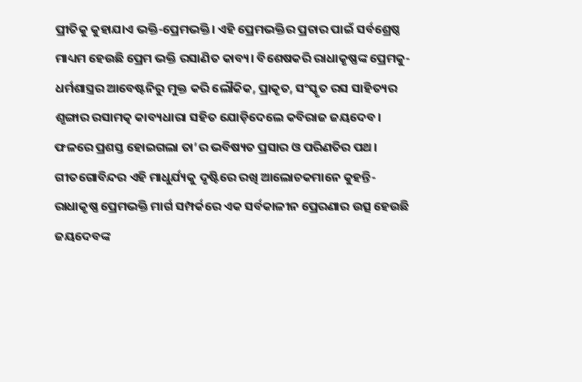ପ୍ରୀତିକୁ କୁହାଯାଏ ଭକ୍ତି-ପ୍ରେମଭକ୍ତି। ଏହି ପ୍ରେମଭକ୍ତିର ପ୍ରଚାର ପାଇଁ ସର୍ବଶ୍ରେଷ୍ଠ ମାଧ୍ୟମ ହେଉଛି ପ୍ରେମ ଭକ୍ତି ରସାଣିତ କାବ୍ୟ। ବିଶେଷକରି ରାଧାକୃଷ୍ଣଙ୍କ ପ୍ରେମକୁ- ଧର୍ମଶାସ୍ତ୍ରର ଆବେଷ୍ଟନିରୁ ମୁକ୍ତ କରି ଲୌକିକ, ପ୍ରାକୃତ, ସଂସ୍କୃତ ରସ ସାହିତ୍ୟର ଶୃଙ୍ଗାର ରସାମତ୍କ କାବ୍ୟଧାରା ସହିତ ଯୋଡ଼ିଦେଲେ କବିରାଜ ଜୟଦେବ। ଫଳରେ ପ୍ରଶସ୍ତ ହୋଇଗଲା ତା’ର ଭବିଷ୍ୟତ ପ୍ରସାର ଓ ପରିଣତିର ପଥ। ଗୀତଗୋବିନ୍ଦର ଏହି ମାଧୁର୍ଯ୍ୟକୁ ଦୃଷ୍ଟିରେ ରଖି ଆଲୋଚକମାନେ କୁହନ୍ତି- ରାଧାକୃଷ୍ଣ ପ୍ରେମଭକ୍ତି ମାର୍ଗ ସମ୍ପର୍କରେ ଏକ ସର୍ବକାଳୀନ ପ୍ରେରଣାର ଉତ୍ସ ହେଉଛି ଜୟଦେବଙ୍କ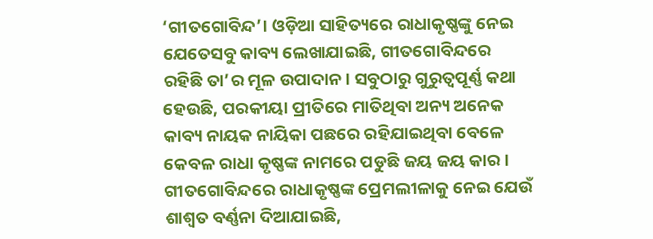‘ଗୀତଗୋବିନ୍ଦ’। ଓଡ଼ିଆ ସାହିତ୍ୟରେ ରାଧାକୃଷ୍ଣଙ୍କୁ ନେଇ ଯେତେସବୁ କାବ୍ୟ ଲେଖାଯାଇଛି, ଗୀତଗୋବିନ୍ଦରେ ରହିଛି ତା’ର ମୂଳ ଉପାଦାନ। ସବୁଠାରୁ ଗୁରୁତ୍ୱପୂର୍ଣ୍ଣ କଥା ହେଉଛି, ପରକୀୟା ପ୍ରୀତିରେ ମାତିଥିବା ଅନ୍ୟ ଅନେକ କାବ୍ୟ ନାୟକ ନାୟିକା ପଛରେ ରହିଯାଇଥିବା ବେଳେ କେବଳ ରାଧା କୃଷ୍ଣଙ୍କ ନାମରେ ପଡୁଛି ଜୟ ଜୟ କାର।
ଗୀତଗୋବିନ୍ଦରେ ରାଧାକୃଷ୍ଣଙ୍କ ପ୍ରେମଲୀଳାକୁ ନେଇ ଯେଉଁ ଶାଶ୍ୱତ ବର୍ଣ୍ଣନା ଦିଆଯାଇଛି,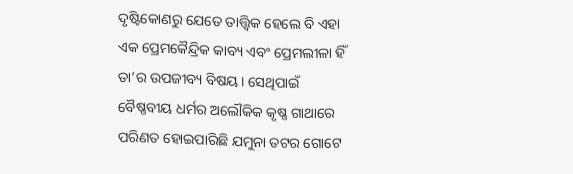ଦୃଷ୍ଟିକୋଣରୁ ଯେତେ ତାତ୍ତ୍ୱିକ ହେଲେ ବି ଏହା ଏକ ପ୍ରେମକୈନ୍ଦ୍ରିକ କାବ୍ୟ ଏବଂ ପ୍ରେମଲୀଳା ହିଁ ତା’ର ଉପଜୀବ୍ୟ ବିଷୟ। ସେଥିପାଇଁ ବୈଷ୍ଣବୀୟ ଧର୍ମର ଅଲୌକିକ କୃଷ୍ଣ ଗାଥାରେ ପରିଣତ ହୋଇପାରିଛି ଯମୁନା ତଟର ଗୋଟେ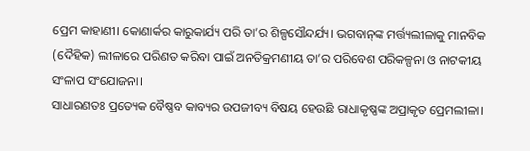ପ୍ରେମ କାହାଣୀ। କୋଣାର୍କର କାରୁକାର୍ଯ୍ୟ ପରି ତା’ର ଶିଳ୍ପସୌନ୍ଦର୍ଯ୍ୟ। ଭଗବାନ୍‌ଙ୍କ ମର୍ତ୍ତ୍ୟଲୀଳାକୁ ମାନବିକ (ଦୈହିକ) ଲୀଳାରେ ପରିଣତ କରିବା ପାଇଁ ଅନତିକ୍ରମଣୀୟ ତା’ର ପରିବେଶ ପରିକଳ୍ପନା ଓ ନାଟକୀୟ ସଂଳାପ ସଂଯୋଜନା।
ସାଧାରଣତଃ ପ୍ରତ୍ୟେକ ବୈଷ୍ଣବ କାବ୍ୟର ଉପଜୀବ୍ୟ ବିଷୟ ହେଉଛି ରାଧାକୃଷ୍ଣଙ୍କ ଅପ୍ରାକୃତ ପ୍ରେମଲୀଳା।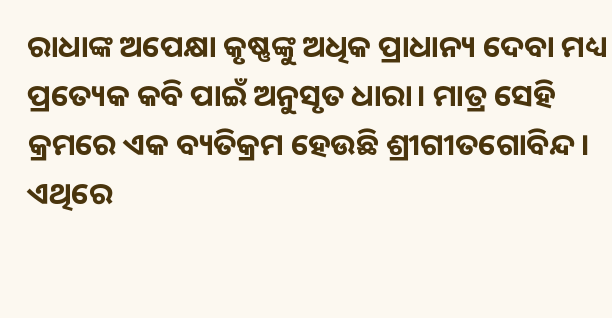ରାଧାଙ୍କ ଅପେକ୍ଷା କୃଷ୍ଣଙ୍କୁ ଅଧିକ ପ୍ରାଧାନ୍ୟ ଦେବା ମଧ୍ୟ ପ୍ରତ୍ୟେକ କବି ପାଇଁ ଅନୁସୃତ ଧାରା। ମାତ୍ର ସେହି କ୍ରମରେ ଏକ ବ୍ୟତିକ୍ରମ ହେଉଛି ଶ୍ରୀଗୀତଗୋବିନ୍ଦ। ଏଥିରେ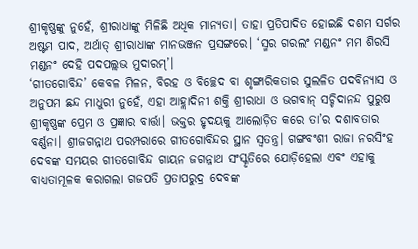ଶ୍ରୀକୃଷ୍ଣଙ୍କୁ ନୁହେଁ, ଶ୍ରୀରାଧାଙ୍କୁ ମିଳିଛି ଅଧିକ ମାନ୍ୟତା। ତାହା ପ୍ରତିପାଦିତ ହୋଇଛି ଦଶମ ସର୍ଗର ଅଷ୍ଟମ ପାଦ, ଅର୍ଥାତ୍‌ ଶ୍ରୀରାଧାଙ୍କ ମାନଭଞ୍ଜନ ପ୍ରସଙ୍ଗରେ। ‘ସ୍ମର ଗରଲଂ ମଣ୍ଡନଂ ମମ ଶିରସି ମଣ୍ଡନଂ ଦେହି ପଦପଲ୍ଲଭ ମୁଦାରମ୍‌’।
‘ଗୀତଗୋବିନ୍ଦ’ କେବଳ ମିଳନ, ବିରହ ଓ ବିଚ୍ଛେଦ ବା ଶୃଙ୍ଗାରିକତାର ସୁଲଳିତ ପଦବିନ୍ୟାସ ଓ ଅନୁପମ ଛନ୍ଦ ମାଧୁରୀ ନୁହେଁ, ଏହା ଆହ୍ଲାଦିନୀ ଶକ୍ତି ଶ୍ରୀରାଧା ଓ ଭଗବାନ୍‌ ସଚ୍ଚିଦାନନ୍ଦ ପୁରୁଷ ଶ୍ରୀକୃଷ୍ଣଙ୍କ ପ୍ରେମ ଓ ପ୍ରଜ୍ଞାର ବାର୍ତ୍ତା। ଭକ୍ତର ହୃଦୟକୁ ଆଲୋଡ଼ିତ କରେ ତା’ର ଦଶାବତାର ବର୍ଣ୍ଣନା। ଶ୍ରୀଜଗନ୍ନାଥ ପରମ୍ପରାରେ ଗୀତଗୋବିନ୍ଦର ସ୍ଥାନ ସ୍ବତନ୍ତ୍ର। ଗଙ୍ଗବଂଶୀ ରାଜା ନରସିଂହ ଦେବଙ୍କ ସମୟର ଗୀତଗୋବିନ୍ଦ ଗାୟନ ଜଗନ୍ନାଥ ସଂସ୍କୃତିରେ ଯୋଡ଼ିହେଲା ଏବଂ ଏହାକୁ ବାଧ୍ୟତାମୂଳକ କରାଗଲା ଗଜପତି ପ୍ରତାପରୁଦ୍ର ଦେବଙ୍କ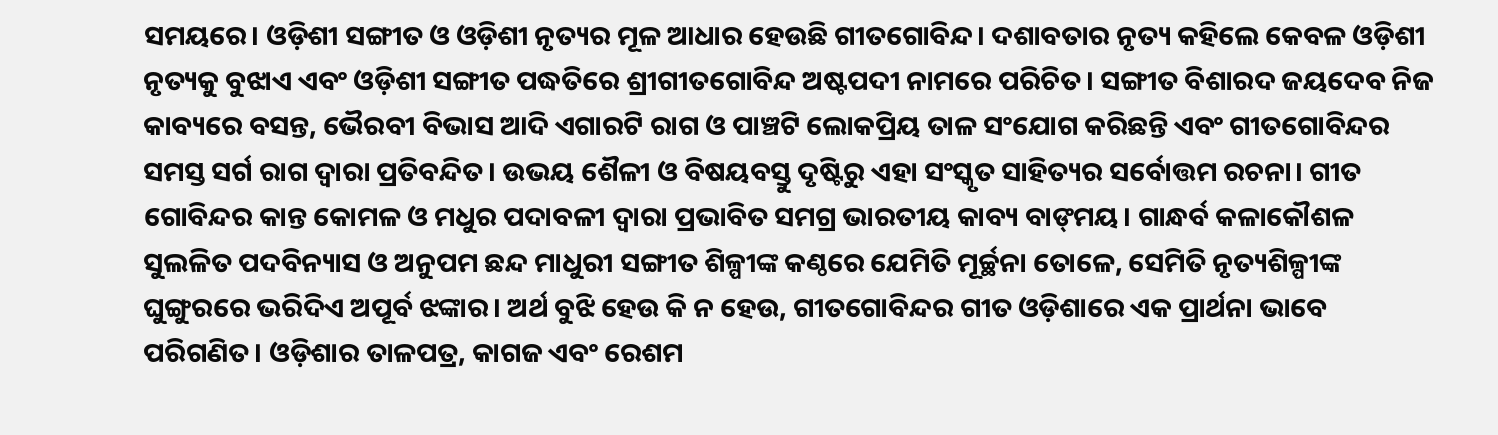ସମୟରେ। ଓଡ଼ିଶୀ ସଙ୍ଗୀତ ଓ ଓଡ଼ିଶୀ ନୃତ୍ୟର ମୂଳ ଆଧାର ହେଉଛି ଗୀତଗୋବିନ୍ଦ। ଦଶାବତାର ନୃତ୍ୟ କହିଲେ କେବଳ ଓଡ଼ିଶୀ ନୃତ୍ୟକୁ ବୁଝାଏ ଏବଂ ଓଡ଼ିଶୀ ସଙ୍ଗୀତ ପଦ୍ଧତିରେ ଶ୍ରୀଗୀତଗୋବିନ୍ଦ ଅଷ୍ଟପଦୀ ନାମରେ ପରିଚିତ। ସଙ୍ଗୀତ ବିଶାରଦ ଜୟଦେବ ନିଜ କାବ୍ୟରେ ବସନ୍ତ, ଭୈରବୀ ବିଭାସ ଆଦି ଏଗାରଟି ରାଗ ଓ ପାଞ୍ଚଟି ଲୋକପ୍ରିୟ ତାଳ ସଂଯୋଗ କରିଛନ୍ତି ଏବଂ ଗୀତଗୋବିନ୍ଦର ସମସ୍ତ ସର୍ଗ ରାଗ ଦ୍ୱାରା ପ୍ରତିବନ୍ଦିତ। ଉଭୟ ଶୈଳୀ ଓ ବିଷୟବସ୍ତୁ ଦୃଷ୍ଟିରୁ ଏହା ସଂସ୍କୃତ ସାହିତ୍ୟର ସର୍ବୋତ୍ତମ ରଚନା। ଗୀତ ଗୋବିନ୍ଦର କାନ୍ତ କୋମଳ ଓ ମଧୁର ପଦାବଳୀ ଦ୍ୱାରା ପ୍ରଭାବିତ ସମଗ୍ର ଭାରତୀୟ କାବ୍ୟ ବାଙ୍‌ମୟ। ଗାନ୍ଧର୍ବ କଳାକୌଶଳ ସୁଲଳିତ ପଦବିନ୍ୟାସ ଓ ଅନୁପମ ଛନ୍ଦ ମାଧୁରୀ ସଙ୍ଗୀତ ଶିଳ୍ପୀଙ୍କ କଣ୍ଠରେ ଯେମିତି ମୂର୍ଚ୍ଛନା ତୋଳେ, ସେମିତି ନୃତ୍ୟଶିଳ୍ପୀଙ୍କ ଘୁଙ୍ଗୁରରେ ଭରିଦିଏ ଅପୂର୍ବ ଝଙ୍କାର। ଅର୍ଥ ବୁଝି ହେଉ କି ନ ହେଉ, ଗୀତଗୋବିନ୍ଦର ଗୀତ ଓଡ଼ିଶାରେ ଏକ ପ୍ରାର୍ଥନା ଭାବେ ପରିଗଣିତ। ଓଡ଼ିଶାର ତାଳପତ୍ର, କାଗଜ ଏବଂ ରେଶମ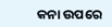କନା ଉପରେ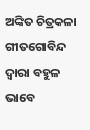ଅଙ୍କିତ ଚିତ୍ରକଳା ଗୀତଗୋବିନ୍ଦ ଦ୍ୱାରା ବହୁଳ ଭାବେ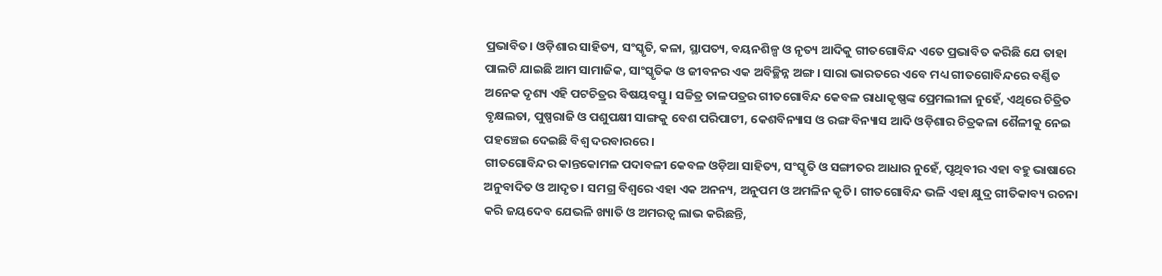ପ୍ରଭାବିତ। ଓଡ଼ିଶାର ସାହିତ୍ୟ, ସଂସ୍କୃତି, କଳା, ସ୍ଥାପତ୍ୟ, ବୟନଶିଳ୍ପ ଓ ନୃତ୍ୟ ଆଦିକୁ ଗୀତଗୋବିନ୍ଦ ଏତେ ପ୍ରଭାବିତ କରିଛି ଯେ ତାହା ପାଲଟି ଯାଇଛି ଆମ ସାମାଜିକ, ସାଂସ୍କୃତିକ ଓ ଜୀବନର ଏକ ଅବିଚ୍ଛିନ୍ନ ଅଙ୍ଗ। ସାରା ଭାରତରେ ଏବେ ମଧ୍ୟ ଗୀତଗୋବିନ୍ଦରେ ବର୍ଣ୍ଣିତ ଅନେକ ଦୃଶ୍ୟ ଏହି ପଟଚିତ୍ରର ବିଷୟବସ୍ତୁ। ସଚ୍ଚିତ୍ର ତାଳପତ୍ରର ଗୀତଗୋବିନ୍ଦ କେବଳ ରାଧାକୃଷ୍ଣଙ୍କ ପ୍ରେମଲୀଳା ନୁହେଁ, ଏଥିରେ ଚିତ୍ରିତ ବୃକ୍ଷଲତା, ପୁଷ୍ପରାଜି ଓ ପଶୁପକ୍ଷୀ ସାଙ୍ଗକୁ ବେଶ ପରିପାଟୀ, କେଶବିନ୍ୟାସ ଓ ରଙ୍ଗ ବିନ୍ୟାସ ଆଦି ଓଡ଼ିଶାର ଚିତ୍ରକଳା ଶୈଳୀକୁ ନେଇ ପହଞ୍ଚେଇ ଦେଇଛି ବିଶ୍ୱ ଦରବାରରେ।
ଗୀତଗୋବିନ୍ଦର କାନ୍ତକୋମଳ ପଦାବଳୀ କେବଳ ଓଡ଼ିଆ ସାହିତ୍ୟ, ସଂସ୍କୃତି ଓ ସଙ୍ଗୀତର ଆଧାର ନୁହେଁ, ପୃଥିବୀର ଏହା ବହୁ ଭାଷାରେ ଅନୁବାଦିତ ଓ ଆଦୃତ। ସମଗ୍ର ବିଶ୍ୱରେ ଏହା ଏକ ଅନନ୍ୟ, ଅନୁପମ ଓ ଅମଳିନ କୃତି। ଗୀତଗୋବିନ୍ଦ ଭଳି ଏହା କ୍ଷୁଦ୍ର ଗୀତିକାବ୍ୟ ରଚନା କରି ଜୟଦେବ ଯେଭଳି ଖ୍ୟାତି ଓ ଅମରତ୍ୱ ଲାଭ କରିଛନ୍ତି,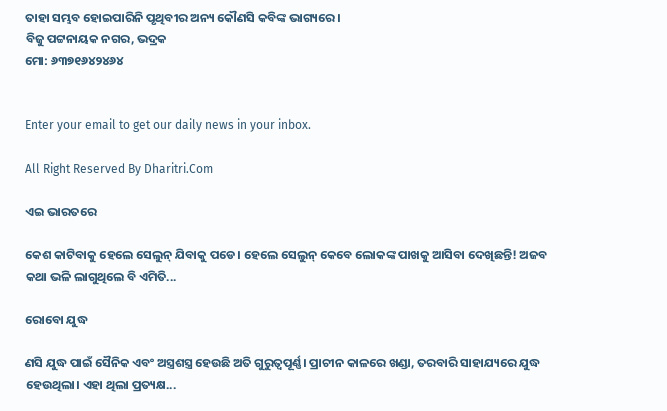ତାହା ସମ୍ଭବ ହୋଇପାରିନି ପୃଥିବୀର ଅନ୍ୟ କୌଣସି କବିଙ୍କ ଭାଗ୍ୟରେ।
ବିଜୁ ପଟ୍ଟନାୟକ ନଗର, ଭଦ୍ରକ
ମୋ: ୬୩୭୧୬୪୨୪୬୪


Enter your email to get our daily news in your inbox.

All Right Reserved By Dharitri.Com

ଏଇ ଭାରତରେ

କେଶ କାଟିବାକୁ ହେଲେ ସେଲୁନ୍‌ ଯିବାକୁ ପଡେ। ହେଲେ ସେଲୁନ୍‌ କେବେ ଲୋକଙ୍କ ପାଖକୁ ଆସିବା ଦେଖିଛନ୍ତି! ଅଜବ କଥା ଭଳି ଲାଗୁଥିଲେ ବି ଏମିତି...

ରୋବୋ ଯୁଦ୍ଧ

ଣସି ଯୁଦ୍ଧ ପାଇଁ ସୈନିକ ଏବଂ ଅସ୍ତ୍ରଶସ୍ତ୍ର ହେଉଛି ଅତି ଗୁରୁତ୍ୱପୂର୍ଣ୍ଣ। ପ୍ରାଚୀନ କାଳରେ ଖଣ୍ଡା, ତରବାରି ସାହାଯ୍ୟରେ ଯୁଦ୍ଧ ହେଉଥିଲା। ଏହା ଥିଲା ପ୍ରତ୍ୟକ୍ଷ...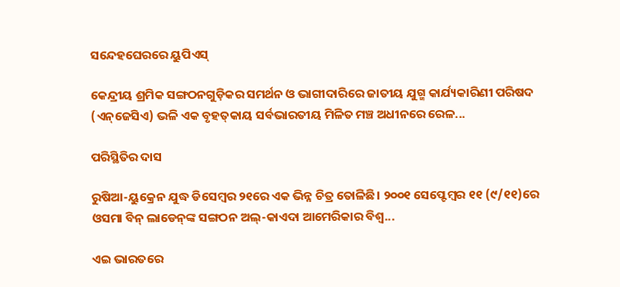ସନ୍ଦେହଘେରରେ ୟୁପିଏସ୍‌

କେନ୍ଦ୍ରୀୟ ଶ୍ରମିକ ସଙ୍ଗଠନଗୁଡ଼ିକର ସମର୍ଥନ ଓ ଭାଗୀଦାରିରେ ଜାତୀୟ ଯୁଗ୍ମ କାର୍ଯ୍ୟକାରିଣୀ ପରିଷଦ (ଏନ୍‌ଜେସିଏ) ଭଳି ଏକ ବୃହତ୍‌କାୟ ସର୍ବଭାରତୀୟ ମିଳିତ ମଞ୍ଚ ଅଧୀନରେ ରେଳ...

ପରିସ୍ଥିତିର ଦାସ

ରୁଷିଆ-ୟୁକ୍ରେନ ଯୁଦ୍ଧ ଡିସେମ୍ବର ୨୧ରେ ଏକ ଭିନ୍ନ ଚିତ୍ର ତୋଳିଛି। ୨୦୦୧ ସେପ୍ଟେମ୍ବର ୧୧ (୯/୧୧)ରେ ଓସମା ବିନ୍‌ ଲାଡେନ୍‌ଙ୍କ ସଙ୍ଗଠନ ଅଲ୍‌-କାଏଦା ଆମେରିକାର ବିଶ୍ୱ...

ଏଇ ଭାରତରେ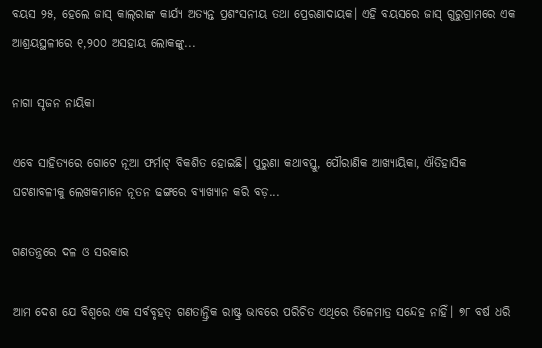ବୟସ ୨୫, ହେଲେ ଜାସ୍‌ କାଲ୍‌ରାଙ୍କ କାର୍ଯ୍ୟ ଅତ୍ୟନ୍ତ ପ୍ରଶଂସନୀୟ ତଥା ପ୍ରେରଣାଦାୟକ। ଏହି ବୟସରେ ଜାସ୍‌ ଗୁରୁଗ୍ରାମରେ ଏକ ଆଶ୍ରୟସ୍ଥଳୀରେ ୧,୨୦୦ ଅସହାୟ ଲୋକଙ୍କୁ...

ନାଗା ସୃଜନ ନାୟିକା

ଏବେ ସାହିତ୍ୟରେ ଗୋଟେ ନୂଆ ଫର୍ମାଟ୍‌ ବିକଶିତ ହୋଇଛି। ପୁରୁଣା କଥାବସ୍ତୁ, ପୌରାଣିକ ଆଖ୍ୟାୟିକା, ଐତିହାସିକ ଘଟଣାବଳୀକୁ ଲେଖକମାନେ ନୂତନ ଢଙ୍ଗରେ ବ୍ୟାଖ୍ୟାନ କରି ବଡ଼...

ଗଣତନ୍ତ୍ରରେ ଦଳ ଓ ସରକାର

ଆମ ଦେଶ ଯେ ବିଶ୍ୱରେ ଏକ ସର୍ବବୃହତ୍‌ ଗଣତାନ୍ତ୍ରିକ ରାଷ୍ଟ୍ର ଭାବରେ ପରିଚିତ ଏଥିରେ ତିଳେମାତ୍ର ସନ୍ଦେହ ନାହିଁ। ୭୮ ବର୍ଷ ଧରି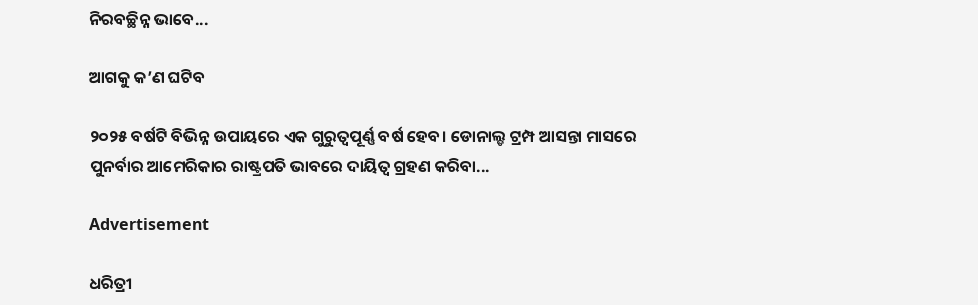ନିରବଚ୍ଛିନ୍ନ ଭାବେ...

ଆଗକୁ କ’ଣ ଘଟିବ

୨୦୨୫ ବର୍ଷଟି ବିଭିନ୍ନ ଉପାୟରେ ଏକ ଗୁରୁତ୍ୱପୂର୍ଣ୍ଣ ବର୍ଷ ହେବ। ଡୋନାଲ୍ଡ ଟ୍ରମ୍ପ ଆସନ୍ତା ମାସରେ ପୁନର୍ବାର ଆମେରିକାର ରାଷ୍ଟ୍ରପତି ଭାବରେ ଦାୟିତ୍ୱ ଗ୍ରହଣ କରିବା...

Advertisement

ଧରିତ୍ରୀ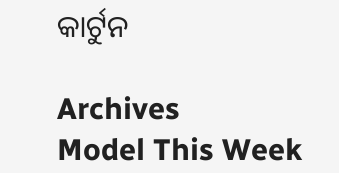କାର୍ଟୁନ

Archives
Model This Week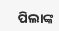ପିଲାଙ୍କ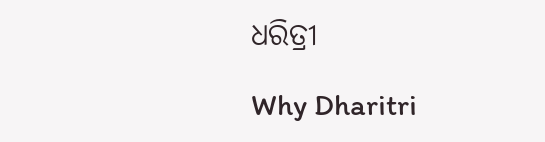ଧରିତ୍ରୀ

Why Dharitri